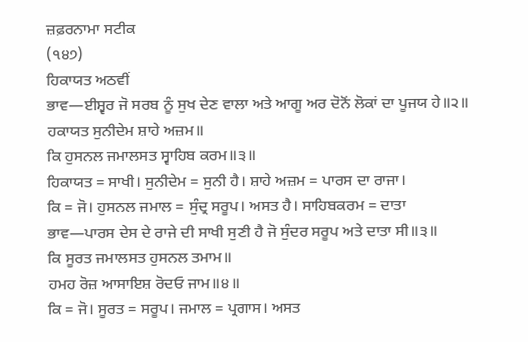ਜ਼ਫ਼ਰਨਾਮਾ ਸਟੀਕ
(੧੪੭)
ਹਿਕਾਯਤ ਅਠਵੀਂ
ਭਾਵ—ਈਸ਼੍ਵਰ ਜੋ ਸਰਬ ਨੂੰ ਸੁਖ ਦੇਣ ਵਾਲਾ ਅਤੇ ਆਗੂ ਅਰ ਦੋਨੋਂ ਲੋਕਾਂ ਦਾ ਪੂਜਯ ਹੇ॥੨॥
ਹਕਾਯਤ ਸੁਨੀਦੇਮ ਸ਼ਾਹੇ ਅਜ਼ਮ॥
ਕਿ ਹੁਸਨਲ ਜਮਾਲਸਤ ਸ੍ਵਾਹਿਬ ਕਰਮ॥੩॥
ਹਿਕਾਯਤ = ਸਾਖੀ। ਸੁਨੀਦੇਮ = ਸੁਨੀ ਹੈ। ਸ਼ਾਹੇ ਅਜ਼ਮ = ਪਾਰਸ ਦਾ ਰਾਜਾ।
ਕਿ = ਜੋ। ਹੁਸਨਲ ਜਮਾਲ = ਸੁੰਦ੍ਰ ਸਰੂਪ। ਅਸਤ ਹੈ। ਸਾਹਿਬਕਰਮ = ਦਾਤਾ
ਭਾਵ—ਪਾਰਸ ਦੇਸ ਦੇ ਰਾਜੇ ਦੀ ਸਾਖੀ ਸੁਣੀ ਹੈ ਜੋ ਸੁੰਦਰ ਸਰੂਪ ਅਤੇ ਦਾਤਾ ਸੀ॥੩॥
ਕਿ ਸੂਰਤ ਜਮਾਲਸਤ ਹੁਸਨਲ ਤਮਾਮ॥
ਹਮਹ ਰੋਜ਼ ਆਸਾਇਸ਼ ਰੋਦਓ ਜਾਮ॥੪॥
ਕਿ = ਜੋ। ਸੂਰਤ = ਸਰੂਪ। ਜਮਾਲ = ਪ੍ਰਗਾਸ। ਅਸਤ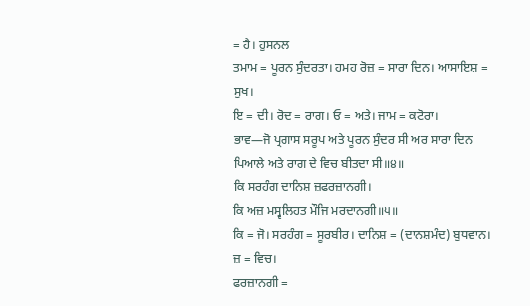= ਹੈ। ਹੁਸਨਲ
ਤਮਾਮ = ਪੂਰਨ ਸੁੰਦਰਤਾ। ਹਮਹ ਰੋਜ਼ = ਸਾਰਾ ਦਿਨ। ਆਸਾਇਸ਼ = ਸੁਖ।
ਇ = ਦੀ। ਰੋਦ = ਰਾਗ। ਓ = ਅਤੇ। ਜਾਮ = ਕਟੋਰਾ।
ਭਾਵ—ਜੋ ਪ੍ਰਗਾਸ ਸਰੂਪ ਅਤੇ ਪੂਰਨ ਸੁੰਦਰ ਸੀ ਅਰ ਸਾਰਾ ਦਿਨ ਪਿਆਲੇ ਅਤੇ ਰਾਗ ਦੇ ਵਿਚ ਬੀਤਦਾ ਸੀ॥੪॥
ਕਿ ਸਰਹੰਗ ਦਾਨਿਸ਼ ਜ਼ਫਰਜ਼ਾਨਗੀ।
ਕਿ ਅਜ਼ ਮਸ੍ਵਲਿਹਤ ਮੌਜਿ ਮਰਦਾਨਗੀ॥੫॥
ਕਿ = ਜੋ। ਸਰਹੰਗ = ਸੂਰਬੀਰ। ਦਾਨਿਸ਼ = (ਦਾਨਸ਼ਮੰਦ) ਬੁਧਵਾਨ। ਜ਼ = ਵਿਚ।
ਫਰਜ਼ਾਨਗੀ =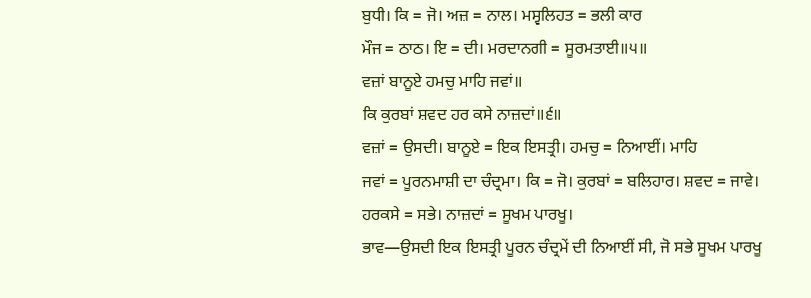ਬੁਧੀ। ਕਿ = ਜੋ। ਅਜ਼ = ਨਾਲ। ਮਸ੍ਵਲਿਹਤ = ਭਲੀ ਕਾਰ
ਮੌਜ = ਠਾਠ। ਇ = ਦੀ। ਮਰਦਾਨਗੀ = ਸੂਰਮਤਾਈ॥੫॥
ਵਜ਼ਾਂ ਬਾਨੂਏ ਹਮਚੁ ਮਾਹਿ ਜਵਾਂ॥
ਕਿ ਕੁਰਬਾਂ ਸ਼ਵਦ ਹਰ ਕਸੇ ਨਾਜ਼ਦਾਂ॥੬॥
ਵਜ਼ਾਂ = ਉਸਦੀ। ਬਾਨੂਏ = ਇਕ ਇਸਤ੍ਰੀ। ਹਮਚੁ = ਨਿਆਈਂ। ਮਾਹਿ
ਜਵਾਂ = ਪੂਰਨਮਾਸ਼ੀ ਦਾ ਚੰਦ੍ਰਮਾ। ਕਿ = ਜੋ। ਕੁਰਬਾਂ = ਬਲਿਹਾਰ। ਸ਼ਵਦ = ਜਾਵੇ।
ਹਰਕਸੇ = ਸਭੇ। ਨਾਜ਼ਦਾਂ = ਸੂਖਮ ਪਾਰਖੂ।
ਭਾਵ—ਉਸਦੀ ਇਕ ਇਸਤ੍ਰੀ ਪੂਰਨ ਚੰਦ੍ਰਮੇਂ ਦੀ ਨਿਆਈਂ ਸੀ, ਜੋ ਸਭੇ ਸੂਖਮ ਪਾਰਖੂ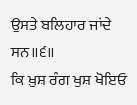ਉਸਤੇ ਬਲਿਹਾਰ ਜਾਂਦੇ ਸਨ॥੬॥
ਕਿ ਖ਼ੁਸ਼ ਰੰਗ ਖੁਸ਼ ਖੋਇਓ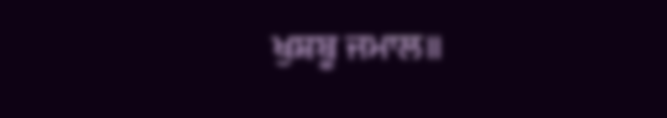ਖੁਸ਼ਬੂ ਜਮਾਲ॥